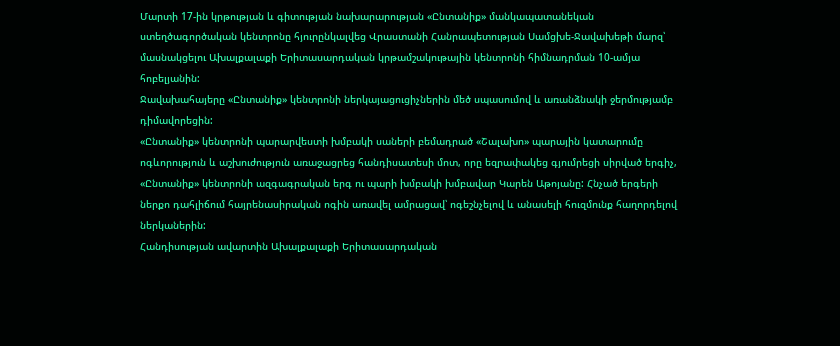Մարտի 17-ին կրթության և գիտության նախարարության «Ընտանիք» մանկապատանեկան ստեղծագործական կենտրոնը հյուրընկալվեց Վրաստանի Հանրապետության Սամցխե-Ջավախեթի մարզ՝ մասնակցելու Ախալքալաքի Երիտասարդական կրթամշակութային կենտրոնի հիմնադրման 10-ամյա հոբելյանին:
Ջավախահայերը «Ընտանիք» կենտրոնի ներկայացուցիչներին մեծ սպասումով և առանձնակի ջերմությամբ դիմավորեցին:
«Ընտանիք» կենտրոնի պարարվեստի խմբակի սաների բեմադրած «Շալախո» պարային կատարումը ոգևորություն և աշխուժություն առաջացրեց հանդիսատեսի մոտ, որը եզրափակեց գյումրեցի սիրված երգիչ, «Ընտանիք» կենտրոնի ազգագրական երգ ու պարի խմբակի խմբավար Կարեն Աթոյանը: Հնչած երգերի ներքո դահլիճում հայրենասիրական ոգին առավել ամրացավ՝ ոգեշնչելով և անասելի հուզմունք հաղորդելով ներկաներին:
Հանդիսության ավարտին Ախալքալաքի Երիտասարդական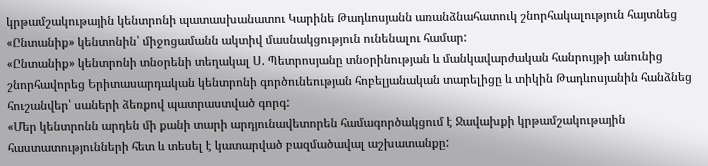կրթամշակութային կենտրոնի պատասխանատու Կարինե Թադևոսյանն առանձնահատուկ շնորհակալություն հայտնեց «Ընտանիք» կենտոնին՝ միջոցամանն ակտիվ մասնակցություն ունենալու համար:
«Ընտանիք» կենտրոնի տնօրենի տեղակալ Ս. Պետրոսյանը տնօրինության և մանկավարժական հանրույթի անունից շնորհավորեց Երիտասարդական կենտրոնի գործունեության հոբելյանական տարելիցը և տիկին Թադևոսյանին հանձնեց հուշանվեր՝ սաների ձեռքով պատրաստված գորգ:
«Մեր կենտրոնն արդեն մի քանի տարի արդյունավետորեն համագործակցում է Ջավախքի կրթամշակութային հաստատությունների հետ և տեսել է կատարված բազմածավալ աշխատանքը: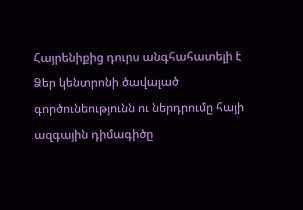Հայրենիքից դուրս անգհահատելի է Ձեր կենտրոնի ծավալած գործունեությունն ու ներդրումը հայի ազգային դիմագիծը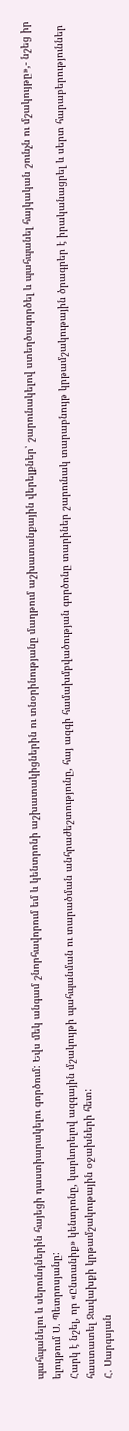պահպանելու և սերունդներին հայեցի դաստիարակելու գործում: Եվս մեկ անգամ շնորհավորում եմ և կենտրոնի աշխատակիցներին ու տնօրինությանը մաղթում աշխատանքային վերելքներ՝ շարունակելով ստեղծագործել և պահպանել հայկական շունչն ու մշակույթը»,- նշեց իր ելույթում Ս. Պետրոսյանը:
Հարկ է նշել, որ «Ընտանիք» կենտրոնը, կարևորելով ազգային մշակույթի պահպանման ու տարածման անհրաժեշտությունը, հայ ազգի համախմբվածության գործոնը տարիներ շարունակ տարաբնույթ կրթամշակութային ծրագրեր է իրականացրել և սերտ հարաբերություններ հաստատել Ջավախքի կրթամշակութային օջախների հետ:
Հ. Սարգսյան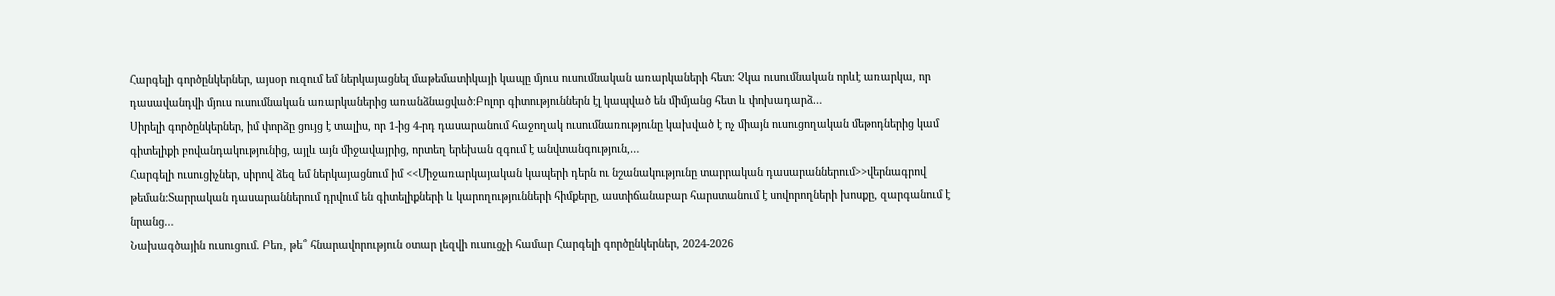Հարգելի գործընկերներ, այսօր ուզում եմ ներկայացնել մաթեմատիկայի կապը մյուս ուսումնական առարկաների հետ: Չկա ուսումնական որևէ առարկա, որ դասավանդվի մյուս ուսումնական առարկաներից առանձնացված:Բոլոր գիտություններն էլ կապված են միմյանց հետ և փոխադարձ…
Սիրելի գործընկերներ, իմ փորձը ցույց է տալիս, որ 1-ից 4-րդ դասարանում հաջողակ ուսումնառությունը կախված է ոչ միայն ուսուցողական մեթոդներից կամ գիտելիքի բովանդակությունից, այլև այն միջավայրից, որտեղ երեխան զգում է անվտանգություն,…
Հարգելի ուսուցիչներ, սիրով ձեզ եմ ներկայացնում իմ <<Միջառարկայական կապերի դերն ու նշանակությունը տարրական դասարաններում>>վերնագրով թեման:Տարրական դասարաններում դրվում են գիտելիքների և կարողությունների հիմքերը, աստիճանաբար հարստանում է սովորողների խոսքը, զարգանում է նրանց…
Նախագծային ուսուցում. Բեռ, թե՞ հնարավորություն օտար լեզվի ուսուցչի համար Հարգելի գործընկերներ, 2024-2026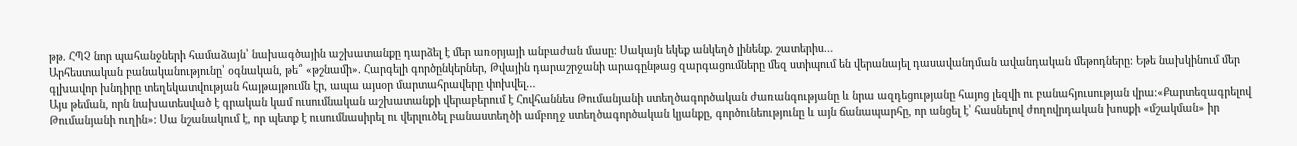թթ. ՀՊՉ նոր պահանջների համաձայն՝ նախագծային աշխատանքը դարձել է մեր առօրյայի անբաժան մասը: Սակայն եկեք անկեղծ լինենք. շատերիս…
Արհեստական բանականությունը՝ օգնական, թե՞ «թշնամի». Հարգելի գործընկերներ, Թվային դարաշրջանի արագընթաց զարգացումները մեզ ստիպում են վերանայել դասավանդման ավանդական մեթոդները: Եթե նախկինում մեր գլխավոր խնդիրը տեղեկատվության հայթայթումն էր, ապա այսօր մարտահրավերը փոխվել…
Այս թեման, որն նախատեսված է գրական կամ ուսումնական աշխատանքի վերաբերում է Հովհաննես Թումանյանի ստեղծագործական ժառանգությանը և նրա ազդեցությանը հայոց լեզվի ու բանահյուսության վրա։«Քարտեզագրելով Թումանյանի ուղին»: Սա նշանակում է, որ պետք է ուսումնասիրել ու վերլուծել բանաստեղծի ամբողջ ստեղծագործական կյանքը, գործունեությունը և այն ճանապարհը, որ անցել է՝ հասնելով ժողովրդական խոսքի «մշակման» իր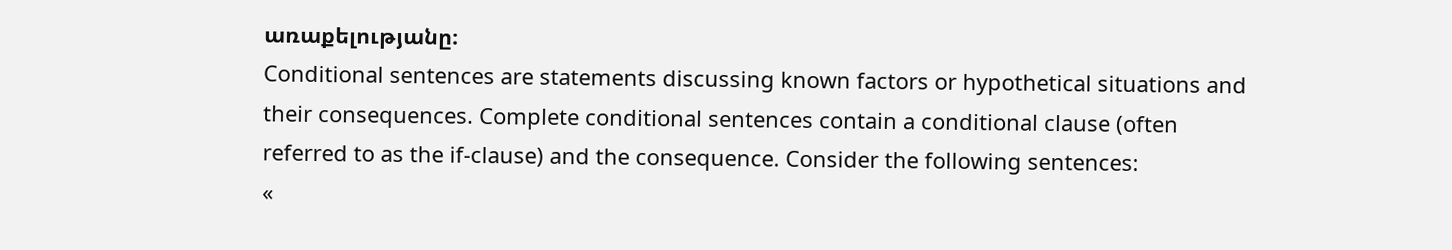առաքելությանը։
Conditional sentences are statements discussing known factors or hypothetical situations and their consequences. Complete conditional sentences contain a conditional clause (often referred to as the if-clause) and the consequence. Consider the following sentences:
«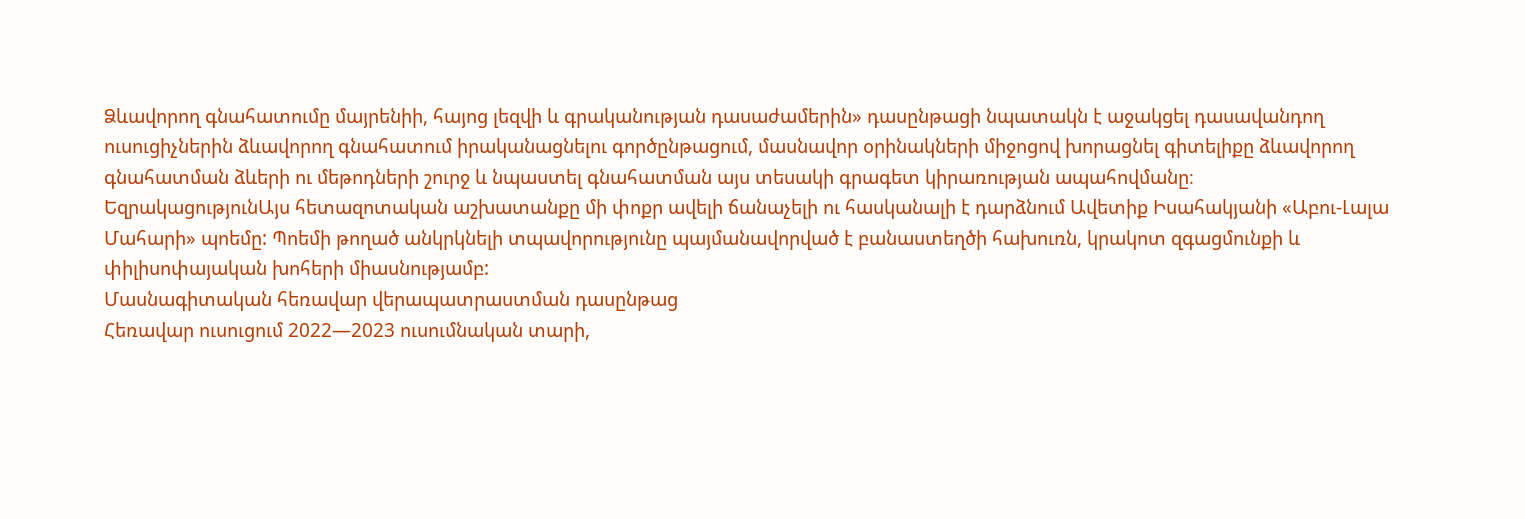Ձևավորող գնահատումը մայրենիի, հայոց լեզվի և գրականության դասաժամերին» դասընթացի նպատակն է աջակցել դասավանդող ուսուցիչներին ձևավորող գնահատում իրականացնելու գործընթացում, մասնավոր օրինակների միջոցով խորացնել գիտելիքը ձևավորող գնահատման ձևերի ու մեթոդների շուրջ և նպաստել գնահատման այս տեսակի գրագետ կիրառության ապահովմանը։
ԵզրակացությունԱյս հետազոտական աշխատանքը մի փոքր ավելի ճանաչելի ու հասկանալի է դարձնում Ավետիք Իսահակյանի «Աբու-Լալա Մահարի» պոեմը: Պոեմի թողած անկրկնելի տպավորությունը պայմանավորված է բանաստեղծի հախուռն, կրակոտ զգացմունքի և փիլիսոփայական խոհերի միասնությամբ:
Մասնագիտական հեռավար վերապատրաստման դասընթաց
Հեռավար ուսուցում 2022—2023 ուսումնական տարի,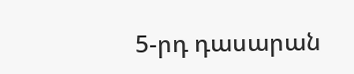5-րդ դասարան